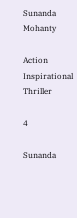Sunanda Mohanty

Action Inspirational Thriller

4

Sunanda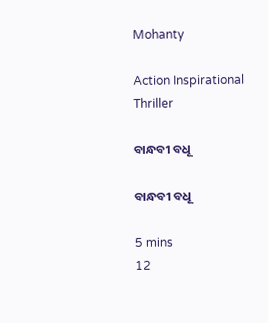Mohanty

Action Inspirational Thriller

ବାନ୍ଧବୀ ବଧୂ

ବାନ୍ଧବୀ ବଧୂ

5 mins
12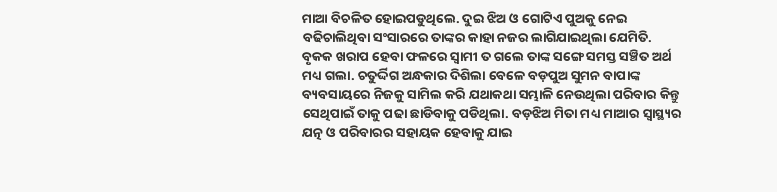ମାଆ ବିଚଳିତ ହୋଇପଡୁଥିଲେ. ଦୁଇ ଝିଅ ଓ ଗୋଟିଏ ପୁଅକୁ ନେଇ ବଢିଚାଲିଥିବା ସଂସାରରେ ତାଙ୍କର କାହା ନଜର ଲାଗିଯାଇଥିଲା ଯେମିତି. ବୃକକ ଖରାପ ହେବା ଫଳରେ ସ୍ୱାମୀ ତ ଗଲେ ତାଙ୍କ ସଙ୍ଗେ ସମସ୍ତ ସଞ୍ଚିତ ଅର୍ଥ ମଧ୍ୟ ଗଲା. ଚତୁର୍ଦ୍ଦିଗ ଅନ୍ଧକାର ଦିଶିଲା ବେଳେ ବଡ଼ପୁଅ ସୁମନ ବାପାଙ୍କ ବ୍ୟବସାୟରେ ନିଜକୁ ସାମିଲ କରି ଯଥାକଥା ସମ୍ଭାଳି ନେଉଥିଲା ପରିବାର କିନ୍ତୁ ସେଥିପାଇଁ ତାକୁ ପଢା ଛାଡିବାକୁ ପଡିଥିଲା. ବଡ଼ଝିଅ ମିତା ମଧ୍ୟ ମାଆର ସ୍ୱାସ୍ଥ୍ୟର ଯତ୍ନ ଓ ପରିବାରର ସହାୟକ ହେବାକୁ ଯାଇ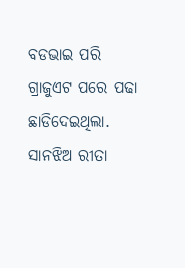ବଡଭାଇ ପରି ଗ୍ରାଜୁଏଟ ପରେ ପଢା ଛାଡିଦେଇଥିଲା. ସାନଝିଅ ରୀତା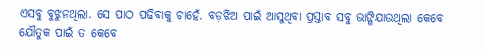ଏସବୁ ବୁଝୁନଥିଲା. ସେ ପାଠ ପଢିବାକୁ ଚାହେଁ. ବଡ଼ଝିଅ ପାଇଁ ଆସୁଥିବା ପ୍ରସ୍ତାବ ସବୁ ଭାଙ୍ଗିଯାଉଥିଲା କେବେ ଯୌତୁକ ପାଇଁ ତ କେବେ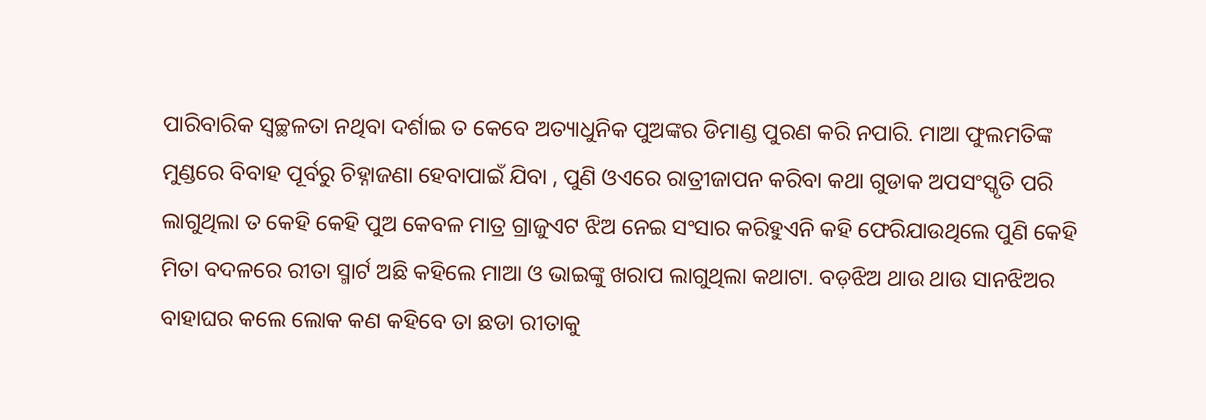ପାରିବାରିକ ସ୍ୱଚ୍ଛଳତା ନଥିବା ଦର୍ଶାଇ ତ କେବେ ଅତ୍ୟାଧୁନିକ ପୁଅଙ୍କର ଡିମାଣ୍ଡ ପୁରଣ କରି ନପାରି. ମାଆ ଫୁଲମତିଙ୍କ ମୁଣ୍ଡରେ ବିବାହ ପୂର୍ବରୁ ଚିହ୍ନାଜଣା ହେବାପାଇଁ ଯିବା , ପୁଣି ଓଏରେ ରାତ୍ରୀଜାପନ କରିବା କଥା ଗୁଡାକ ଅପସଂସ୍କୃତି ପରି ଲାଗୁଥିଲା ତ କେହି କେହି ପୁଅ କେବଳ ମାତ୍ର ଗ୍ରାଜୁଏଟ ଝିଅ ନେଇ ସଂସାର କରିହୁଏନି କହି ଫେରିଯାଉଥିଲେ ପୁଣି କେହି ମିତା ବଦଳରେ ରୀତା ସ୍ମାର୍ଟ ଅଛି କହିଲେ ମାଆ ଓ ଭାଇଙ୍କୁ ଖରାପ ଲାଗୁଥିଲା କଥାଟା. ବଡ଼ଝିଅ ଥାଉ ଥାଉ ସାନଝିଅର ବାହାଘର କଲେ ଲୋକ କଣ କହିବେ ତା ଛଡା ରୀତାକୁ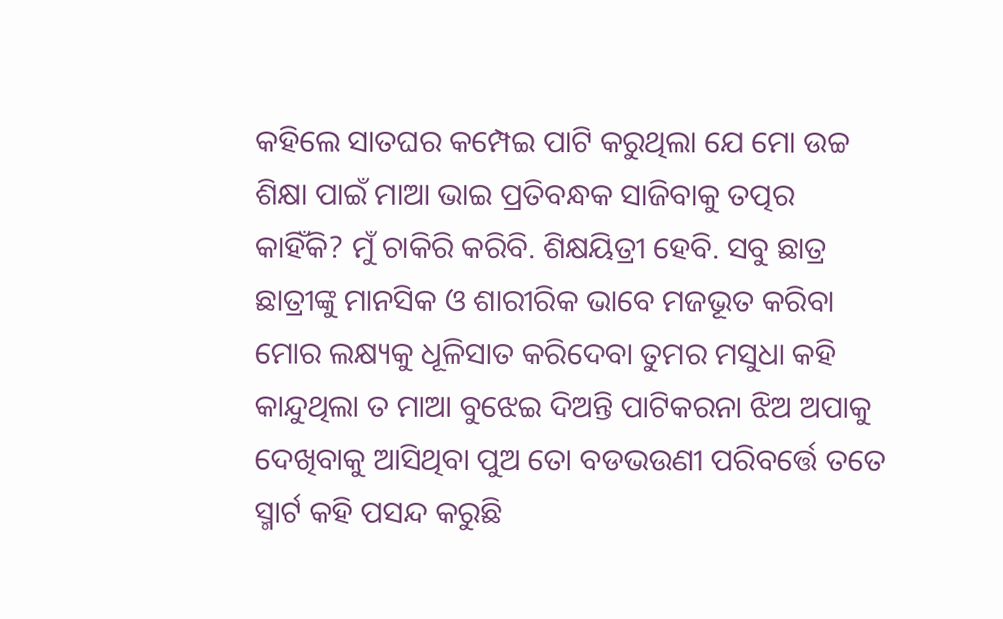କହିଲେ ସାତଘର କମ୍ପେଇ ପାଟି କରୁଥିଲା ଯେ ମୋ ଉଚ୍ଚ ଶିକ୍ଷା ପାଇଁ ମାଆ ଭାଇ ପ୍ରତିବନ୍ଧକ ସାଜିବାକୁ ତତ୍ପର କାହିଁକି? ମୁଁ ଚାକିରି କରିବି. ଶିକ୍ଷୟିତ୍ରୀ ହେବି. ସବୁ ଛାତ୍ର ଛାତ୍ରୀଙ୍କୁ ମାନସିକ ଓ ଶାରୀରିକ ଭାବେ ମଜଭୂତ କରିବା ମୋର ଲକ୍ଷ୍ୟକୁ ଧୂଳିସାତ କରିଦେବା ତୁମର ମସୁଧା କହି କାନ୍ଦୁଥିଲା ତ ମାଆ ବୁଝେଇ ଦିଅନ୍ତି ପାଟିକରନା ଝିଅ ଅପାକୁ ଦେଖିବାକୁ ଆସିଥିବା ପୁଅ ତୋ ବଡଭଉଣୀ ପରିବର୍ତ୍ତେ ତତେ ସ୍ମାର୍ଟ କହି ପସନ୍ଦ କରୁଛି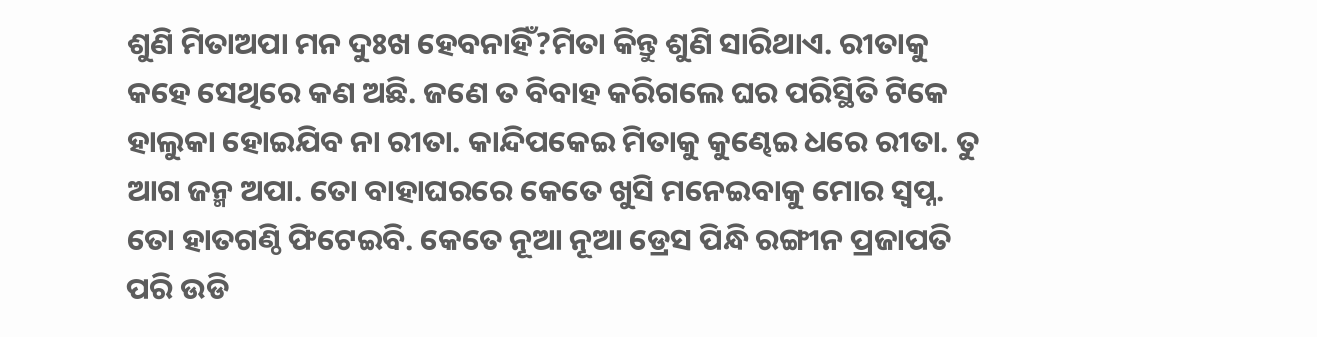ଶୁଣି ମିତାଅପା ମନ ଦୁଃଖ ହେବନାହିଁ?ମିତା କିନ୍ତୁ ଶୁଣି ସାରିଥାଏ. ରୀତାକୁ କହେ ସେଥିରେ କଣ ଅଛି. ଜଣେ ତ ବିବାହ କରିଗଲେ ଘର ପରିସ୍ଥିତି ଟିକେ ହାଲୁକା ହୋଇଯିବ ନା ରୀତା. କାନ୍ଦିପକେଇ ମିତାକୁ କୁଣ୍ଢେଇ ଧରେ ରୀତା. ତୁ ଆଗ ଜନ୍ମ ଅପା. ତୋ ବାହାଘରରେ କେତେ ଖୁସି ମନେଇବାକୁ ମୋର ସ୍ବପ୍ନ. ତୋ ହାତଗଣ୍ଠି ଫିଟେଇବି. କେତେ ନୂଆ ନୂଆ ଡ୍ରେସ ପିନ୍ଧି ରଙ୍ଗୀନ ପ୍ରଜାପତି ପରି ଉଡି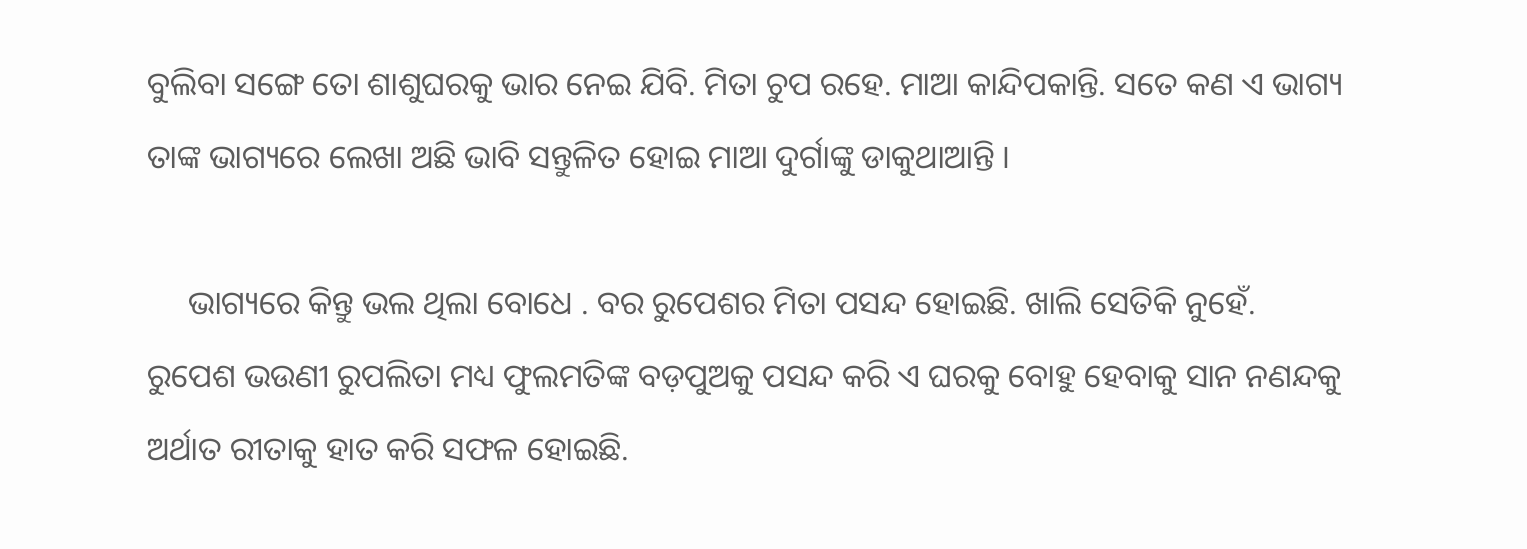ବୁଲିବା ସଙ୍ଗେ ତୋ ଶାଶୁଘରକୁ ଭାର ନେଇ ଯିବି. ମିତା ଚୁପ ରହେ. ମାଆ କାନ୍ଦିପକାନ୍ତି. ସତେ କଣ ଏ ଭାଗ୍ୟ ତାଙ୍କ ଭାଗ୍ୟରେ ଲେଖା ଅଛି ଭାବି ସନ୍ତୁଳିତ ହୋଇ ମାଆ ଦୁର୍ଗାଙ୍କୁ ଡାକୁଥାଆନ୍ତି ।

     ଭାଗ୍ୟରେ କିନ୍ତୁ ଭଲ ଥିଲା ବୋଧେ . ବର ରୁପେଶର ମିତା ପସନ୍ଦ ହୋଇଛି. ଖାଲି ସେତିକି ନୁହେଁ. ରୁପେଶ ଭଉଣୀ ରୁପଲିତା ମଧ୍ୟ ଫୁଲମତିଙ୍କ ବଡ଼ପୁଅକୁ ପସନ୍ଦ କରି ଏ ଘରକୁ ବୋହୁ ହେବାକୁ ସାନ ନଣନ୍ଦକୁ ଅର୍ଥାତ ରୀତାକୁ ହାତ କରି ସଫଳ ହୋଇଛି.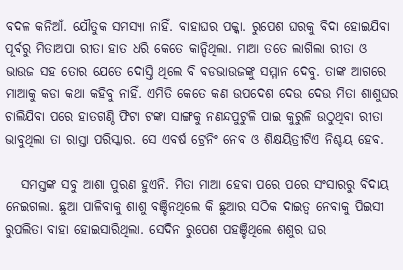ବଦଳ କନିଆଁ. ଯୌତୁକ ସମସ୍ୟା ନାହିଁ. ବାହାଘର ପକ୍କା. ରୁପେଶ ଘରକୁ ବିଦା ହୋଇଯିବା ପୂର୍ବରୁ ମିତାଅପା ରୀତା ହାତ ଧରି କେତେ କାନ୍ଦିଥିଲା. ମାଆ ତତେ ଲାଗିଲା ରୀତା ଓ ଭାଉଜ ସହ ତୋର ଯେତେ ଦୋସ୍ତି ଥିଲେ ବି ବଡଭାଉଜଙ୍କୁ ସମ୍ମାନ ଦେବୁ. ତାଙ୍କ ଆଗରେ ମାଆକୁ କଡା କଥା କହିବୁ ନାହିଁ. ଏମିତି କେତେ କଣ ଉପଦେଶ ଦେଉ ଦେଉ ମିତା ଶାଶୁଘର ଚାଲିଯିବା ପରେ ହାତଗଣ୍ଠି ଫିଟା ଟଙ୍କା ସାଙ୍ଗକୁ ନଣନ୍ଦପୁଟୁଳି ପାଇ କୁରୁଳି ଉଠୁଥିବା ରୀତା ଭାବୁଥିଲା ତା ରାସ୍ତା ପରିସ୍କାର. ସେ ଏବର୍ଷ ଟ୍ରେନିଂ ନେବ ଓ ଶିକ୍ଷୟିତ୍ରୀଟିଏ ନିଶ୍ଚୟ ହେବ.

   ସମସ୍ତଙ୍କ ସବୁ ଆଶା ପୁରଣ ହୁଏନି. ମିତା ମାଆ ହେବା ପରେ ପରେ ସଂସାରରୁ ବିଦାୟ ନେଇଗଲା. ଛୁଆ ପାଳିବାକୁ ଶାଶୁ ବଞ୍ଚିନଥିଲେ କି ଛୁଆର ସଠିକ ଦାଇତ୍ୱ ନେବାକୁ ପିଇସୀ ରୁପଲିତା ବାହା ହୋଇସାରିଥିଲା. ସେଦିନ ରୁପେଶ ପହଞ୍ଚିଥିଲେ ଶଶୁର ଘର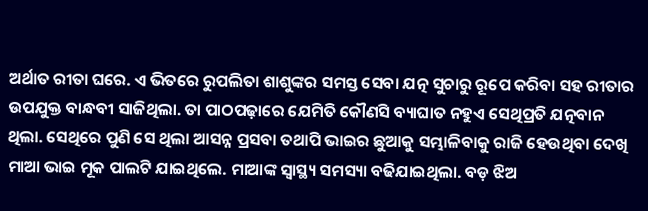ଅର୍ଥାତ ରୀତା ଘରେ. ଏ ଭିତରେ ରୁପଲିତା ଶାଶୁଙ୍କର ସମସ୍ତ ସେବା ଯତ୍ନ ସୁଚାରୁ ରୂପେ କରିବା ସହ ରୀତାର ଉପଯୁକ୍ତ ବାନ୍ଧବୀ ସାଜିଥିଲା. ତା ପାଠପଢ଼ାରେ ଯେମିତି କୌଣସି ବ୍ୟାଘାତ ନହୁଏ ସେଥିପ୍ରତି ଯତ୍ନବାନ ଥିଲା. ସେଥିରେ ପୁଣି ସେ ଥିଲା ଆସନ୍ନ ପ୍ରସବା ତଥାପି ଭାଇର ଛୁଆକୁ ସମ୍ଭାଳିବାକୁ ରାଜି ହେଉଥିବା ଦେଖି ମାଆ ଭାଇ ମୂକ ପାଲଟି ଯାଇଥିଲେ. ମାଆଙ୍କ ସ୍ୱାସ୍ଥ୍ୟ ସମସ୍ୟା ବଢିଯାଇଥିଲା. ବଡ଼ ଝିଅ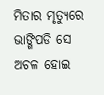ମିତାର ମୃତ୍ୟୁରେ ଭାଙ୍ଗିପଡି ସେ ଅଚଳ ହୋଇ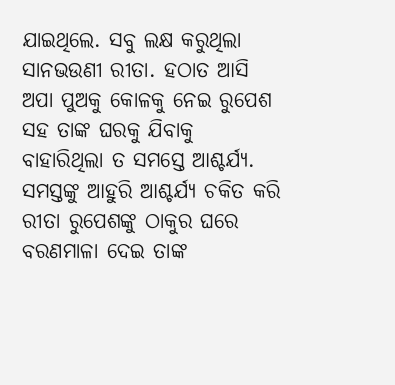ଯାଇଥିଲେ. ସବୁ ଲକ୍ଷ କରୁଥିଲା ସାନଭଉଣୀ ରୀତା. ହଠାତ ଆସି ଅପା ପୁଅକୁ କୋଳକୁ ନେଇ ରୁପେଶ ସହ ତାଙ୍କ ଘରକୁ ଯିବାକୁ ବାହାରିଥିଲା ତ ସମସ୍ତେ ଆଶ୍ଚର୍ଯ୍ୟ. ସମସ୍ତଙ୍କୁ ଆହୁରି ଆଶ୍ଚର୍ଯ୍ୟ ଚକିତ କରି ରୀତା ରୁପେଶଙ୍କୁ ଠାକୁର ଘରେ ବରଣମାଳା ଦେଇ ତାଙ୍କ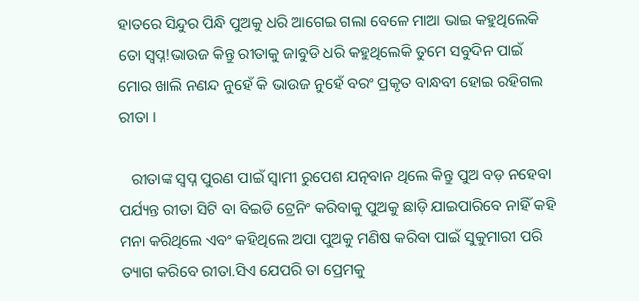ହାତରେ ସିନ୍ଦୁର ପିନ୍ଧି ପୁଅକୁ ଧରି ଆଗେଇ ଗଲା ବେଳେ ମାଆ ଭାଇ କହୁଥିଲେକି ତୋ ସ୍ବପ୍ନ!ଭାଉଜ କିନ୍ତୁ ରୀତାକୁ ଜାବୁଡି ଧରି କହୁଥିଲେକି ତୁମେ ସବୁଦିନ ପାଇଁ ମୋର ଖାଲି ନଣନ୍ଦ ନୁହେଁ କି ଭାଉଜ ନୁହେଁ ବରଂ ପ୍ରକୃତ ବାନ୍ଧବୀ ହୋଇ ରହିଗଲ ରୀତା ।

   ରୀତାଙ୍କ ସ୍ବପ୍ନ ପୁରଣ ପାଇଁ ସ୍ବାମୀ ରୁପେଶ ଯତ୍ନବାନ ଥିଲେ କିନ୍ତୁ ପୁଅ ବଡ଼ ନହେବା ପର୍ଯ୍ୟନ୍ତ ରୀତା ସିଟି ବା ବିଇଡି ଟ୍ରେନିଂ କରିବାକୁ ପୁଅକୁ ଛାଡ଼ି ଯାଇପାରିବେ ନାହିଁ କହି ମନା କରିଥିଲେ ଏବଂ କହିଥିଲେ ଅପା ପୁଅକୁ ମଣିଷ କରିବା ପାଇଁ ସୁକୁମାରୀ ପରି ତ୍ୟାଗ କରିବେ ରୀତା.ସିଏ ଯେପରି ତା ପ୍ରେମକୁ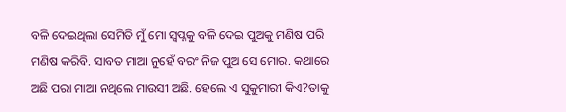ବଳି ଦେଇଥିଲା ସେମିତି ମୁଁ ମୋ ସ୍ବପ୍ନକୁ ବଳି ଦେଇ ପୁଅକୁ ମଣିଷ ପରି ମଣିଷ କରିବି. ସାବତ ମାଆ ନୁହେଁ ବରଂ ନିଜ ପୁଅ ସେ ମୋର. କଥାରେ ଅଛି ପରା ମାଆ ନଥିଲେ ମାଉସୀ ଅଛି. ହେଲେ ଏ ସୁକୁମାରୀ କିଏ?ତାକୁ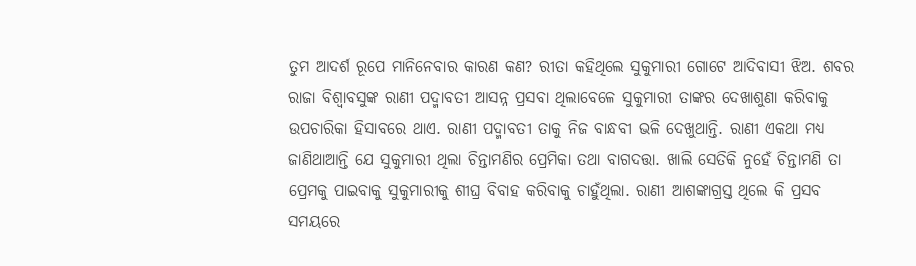ତୁମ ଆଦର୍ଶ ରୂପେ ମାନିନେବାର କାରଣ କଣ? ରୀତା କହିଥିଲେ ସୁକୁମାରୀ ଗୋଟେ ଆଦିବାସୀ ଝିଅ. ଶବର ରାଜା ବିଶ୍ୱାବସୁଙ୍କ ରାଣୀ ପଦ୍ମାବତୀ ଆସନ୍ନ ପ୍ରସବା ଥିଲାବେଳେ ସୁକୁମାରୀ ତାଙ୍କର ଦେଖାଶୁଣା କରିବାକୁ ଉପଚାରିକା ହିସାବରେ ଥାଏ. ରାଣୀ ପଦ୍ମାବତୀ ତାକୁ ନିଜ ବାନ୍ଧବୀ ଭଳି ଦେଖୁଥାନ୍ତି. ରାଣୀ ଏକଥା ମଧ୍ୟ ଜାଣିଥାଆନ୍ତି ଯେ ସୁକୁମାରୀ ଥିଲା ଚିନ୍ତାମଣିର ପ୍ରେମିକା ତଥା ବାଗଦତ୍ତା. ଖାଲି ସେତିକି ନୁହେଁ ଚିନ୍ତାମଣି ତା ପ୍ରେମକୁ ପାଇବାକୁ ସୁକୁମାରୀକୁ ଶୀଘ୍ର ବିବାହ କରିବାକୁ ଚାହୁଁଥିଲା. ରାଣୀ ଆଶଙ୍କାଗ୍ରସ୍ତ ଥିଲେ କି ପ୍ରସବ ସମୟରେ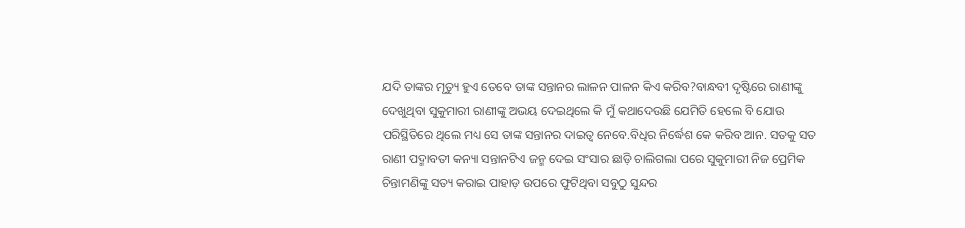ଯଦି ତାଙ୍କର ମୃତ୍ୟୁ ହୁଏ ତେବେ ତାଙ୍କ ସନ୍ତାନର ଲାଳନ ପାଳନ କିଏ କରିବ?ବାନ୍ଧବୀ ଦୃଷ୍ଟିରେ ରାଣୀଙ୍କୁ ଦେଖୁଥିବା ସୁକୁମାରୀ ରାଣୀଙ୍କୁ ଅଭୟ ଦେଇଥିଲେ କି ମୁଁ କଥାଦେଉଛି ଯେମିତି ହେଲେ ବି ଯୋଉ ପରିସ୍ଥିତିରେ ଥିଲେ ମଧ୍ୟ ସେ ତାଙ୍କ ସନ୍ତାନର ଦାଇତ୍ୱ ନେବେ.ବିଧିର ନିର୍ଦ୍ଧେଶ କେ କରିବ ଆନ. ସତକୁ ସତ ରାଣୀ ପଦ୍ମାବତୀ କନ୍ୟା ସନ୍ତାନଟିଏ ଜନ୍ମ ଦେଇ ସଂସାର ଛାଡ଼ି ଚାଲିଗଲା ପରେ ସୁକୁମାରୀ ନିଜ ପ୍ରେମିକ ଚିନ୍ତାମଣିଙ୍କୁ ସତ୍ୟ କରାଇ ପାହାଡ଼ ଉପରେ ଫୁଟିଥିବା ସବୁଠୁ ସୁନ୍ଦର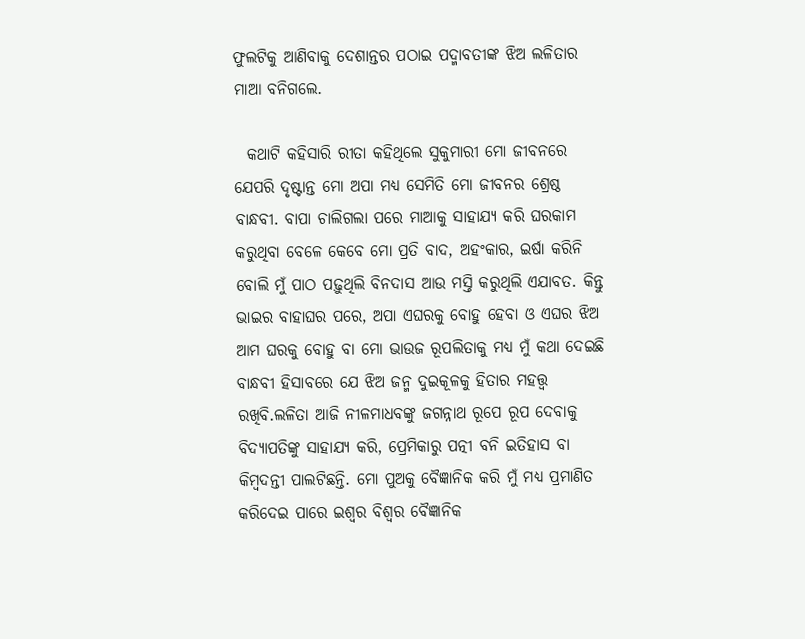ଫୁଲଟିକୁ ଆଣିବାକୁ ଦେଶାନ୍ତର ପଠାଇ ପଦ୍ମାବତୀଙ୍କ ଝିଅ ଲଳିତାର ମାଆ ବନିଗଲେ.

  କଥାଟି କହିସାରି ରୀତା କହିଥିଲେ ସୁକୁମାରୀ ମୋ ଜୀବନରେ ଯେପରି ଦୃଷ୍ଟାନ୍ତ ମୋ ଅପା ମଧ୍ୟ ସେମିତି ମୋ ଜୀବନର ଶ୍ରେଷ୍ଠ ବାନ୍ଧବୀ. ବାପା ଚାଲିଗଲା ପରେ ମାଆକୁ ସାହାଯ୍ୟ କରି ଘରକାମ କରୁଥିବା ବେଳେ କେବେ ମୋ ପ୍ରତି ବାଦ, ଅହଂକାର, ଇର୍ଷା କରିନି ବୋଲି ମୁଁ ପାଠ ପଢ଼ୁଥିଲି ବିନଦାସ ଆଉ ମସ୍ତି କରୁଥିଲି ଏଯାବତ. କିନ୍ତୁ ଭାଇର ବାହାଘର ପରେ, ଅପା ଏଘରକୁ ବୋହୁ ହେବା ଓ ଏଘର ଝିଅ ଆମ ଘରକୁ ବୋହୁ ବା ମୋ ଭାଉଜ ରୂପଲିତାକୁ ମଧ୍ୟ ମୁଁ କଥା ଦେଇଛି ବାନ୍ଧବୀ ହିସାବରେ ଯେ ଝିଅ ଜନ୍ମ ଦୁଇକୂଳକୁ ହିତାର ମହତ୍ତ୍ୱ ରଖିବି.ଲଳିତା ଆଜି ନୀଳମାଧବଙ୍କୁ ଜଗନ୍ନାଥ ରୂପେ ରୂପ ଦେବାକୁ ବିଦ୍ୟାପତିଙ୍କୁ ସାହାଯ୍ୟ କରି, ପ୍ରେମିକାରୁ ପତ୍ନୀ ବନି ଇତିହାସ ବା କିମ୍ବଦନ୍ତୀ ପାଲଟିଛନ୍ତି. ମୋ ପୁଅକୁ ବୈଜ୍ଞାନିକ କରି ମୁଁ ମଧ୍ୟ ପ୍ରମାଣିତ କରିଦେଇ ପାରେ ଇଶ୍ୱର ବିଶ୍ବର ବୈଜ୍ଞାନିକ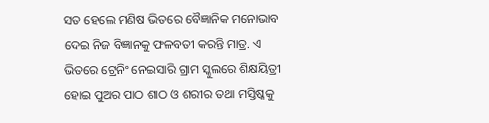ସତ ହେଲେ ମଣିଷ ଭିତରେ ବୈଜ୍ଞାନିକ ମନୋଭାବ ଦେଇ ନିଜ ବିଜ୍ଞାନକୁ ଫଳବତୀ କରନ୍ତି ମାତ୍ର. ଏ ଭିତରେ ଟ୍ରେନିଂ ନେଇସାରି ଗ୍ରାମ ସ୍କୁଲରେ ଶିକ୍ଷୟିତ୍ରୀ ହୋଇ ପୁଅର ପାଠ ଶାଠ ଓ ଶରୀର ତଥା ମସ୍ତିଷ୍କକୁ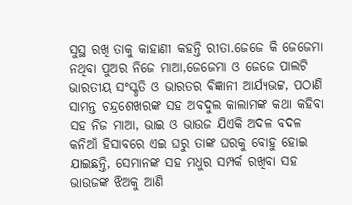ସୁସ୍ଥ ରଖି ତାକୁ କାହାଣୀ କହନ୍ତି ରୀତା.ଜେଜେ କି ଜେଜେମା ନଥିବା ପୁଅର ନିଜେ ମାଆ,ଜେଜେମା ଓ ଜେଜେ ପାଲଟି ଭାରତୀୟ ସଂସ୍କୃତି ଓ ଭାରତର ଵିଜ୍ଞାନୀ ଆର୍ଯ୍ୟଭଟ୍ଟ, ପଠାଣି ସାମନ୍ତ ଚନ୍ଦ୍ରଶେଖରଙ୍କ ସହ ଅବଦୁଲ କାଲାମଙ୍କ କଥା କହିବା ସହ ନିଜ ମାଆ, ଭାଇ ଓ ଭାଉଜ ଯିଏକି ଅଦଳ ବଦଳ କନିଆଁ ହିସାବରେ ଏଇ ଘରୁ ତାଙ୍କ ଘରକୁ ବୋହୁ ହୋଇ ଯାଇଛନ୍ତି, ସେମାନଙ୍କ ସହ ମଧୁର ସମ୍ପର୍କ ରଖିବା ସହ ଭାଉଜଙ୍କ ଝିଅକୁ ଆଣି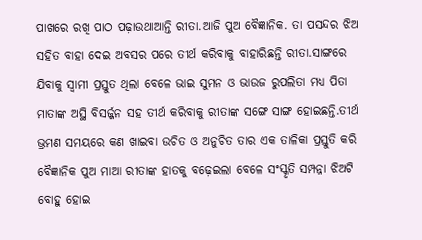ପାଖରେ ରଖି ପାଠ ପଢ଼ାଉଥାଆନ୍ତି ରୀତା.ଆଜି ପୁଅ ବୈଜ୍ଞାନିକ. ତା ପସନ୍ଦର ଝିଅ ସହିତ ବାହା ଦେଇ ଅବସର ପରେ ତୀର୍ଥ କରିବାକୁ ବାହାରିଛନ୍ତି ରୀତା.ସାଙ୍ଗରେ ଯିବାକୁ ସ୍ୱାମୀ ପ୍ରସ୍ତୁତ ଥିଲା ବେଳେ ଭାଇ ସୁମନ ଓ ଭାଉଜ ରୁପଲିତା ମଧ୍ୟ ପିତା ମାତାଙ୍କ ଅସ୍ଥି ବିସର୍ଜ୍ଜନ ସହ ତୀର୍ଥ କରିବାକୁ ରୀତାଙ୍କ ସଙ୍ଗେ ସାଙ୍ଗ ହୋଇଛନ୍ତି.ତୀର୍ଥ ଭ୍ରମଣ ସମୟରେ କଣ ଖାଇବା ଉଚିତ ଓ ଅନୁଚିତ ତାର ଏକ ତାଳିକା ପ୍ରସ୍ତୁତି କରି ବୈଜ୍ଞାନିକ ପୁଅ ମାଆ ରୀତାଙ୍କ ହାତକୁ ବଢ଼େଇଲା ବେଳେ ସଂସ୍କୃତି ସମ୍ପନ୍ନା ଝିଅଟି ବୋହୁ ହୋଇ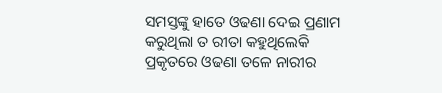ସମସ୍ତଙ୍କୁ ହାତେ ଓଢଣା ଦେଇ ପ୍ରଣାମ କରୁଥିଲା ତ ରୀତା କହୁଥିଲେକି ପ୍ରକୃତରେ ଓଢଣା ତଳେ ନାରୀର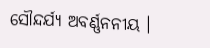ସୌନ୍ଦର୍ଯ୍ୟ ଅବର୍ଣ୍ଣନନୀୟ ।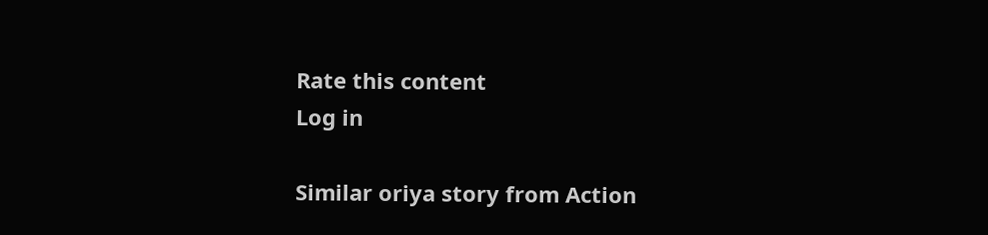Rate this content
Log in

Similar oriya story from Action